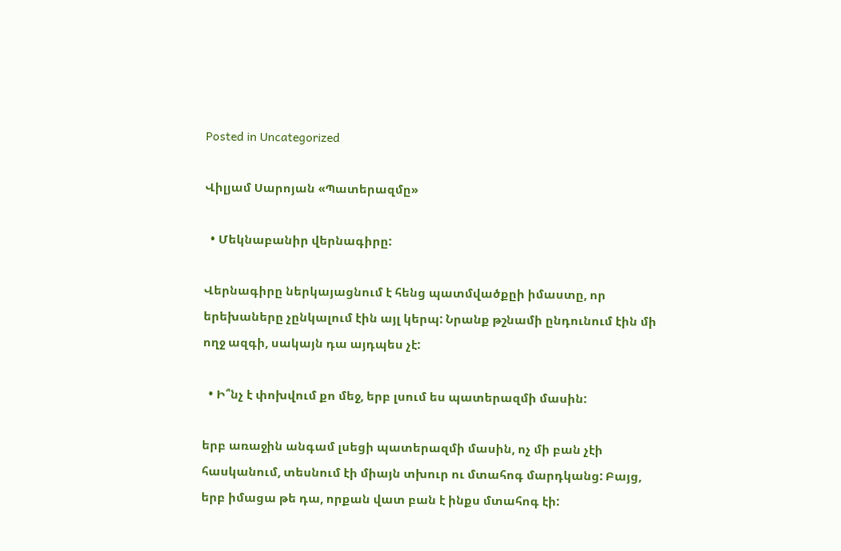Posted in Uncategorized

Վիլյամ Սարոյան «Պատերազմը»

  • Մեկնաբանիր վերնագիրը:

Վերնագիրը ներկայացնում է հենց պատմվածքըի իմաստը, որ երեխաները չընկալում էին այլ կերպ: Նրանք թշնամի ընդունում էին մի ողջ ազգի, սակայն դա այդպես չէ:

  • Ի՞նչ է փոխվում քո մեջ, երբ լսում ես պատերազմի մասին:

երբ առաջին անգամ լսեցի պատերազմի մասին, ոչ մի բան չէի հասկանում, տեսնում էի միայն տխուր ու մտահոգ մարդկանց: Բայց, երբ իմացա թե դա, որքան վատ բան է ինքս մտահոգ էի: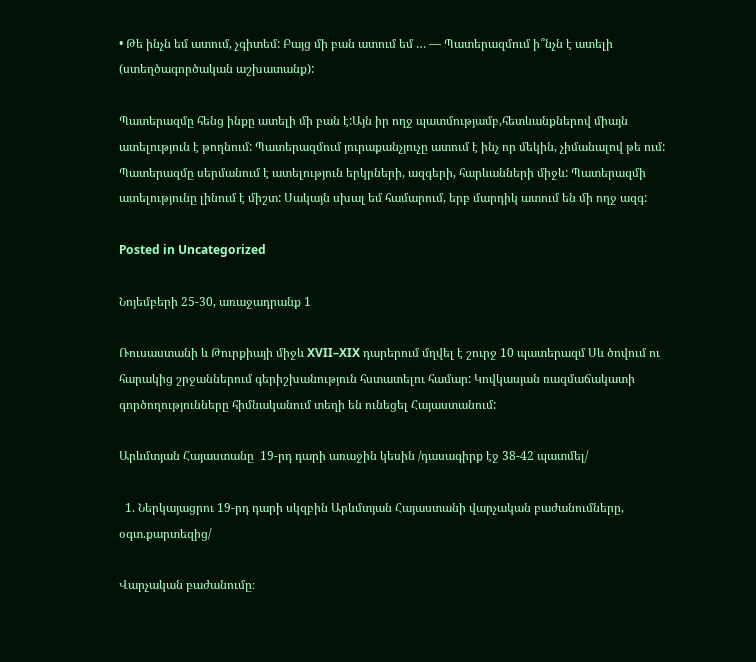• Թե ինչն եմ ատում, չգիտեմ: Բայց մի բան ատում եմ … — Պատերազմում ի՞նչն է ատելի (ստեղծագործական աշխատանք):

Պատերազմը հենց ինքը ատելի մի բան է:Այն իր ողջ պատմությամբ,հետևանքներով միայն ատելություն է թողնում: Պատերազմում յուրաքանչյուչը ատում է ինչ որ մեկին, չիմանալով թե ում: Պատերազմը սերմանում է ատելություն երկրների, ազգերի, հարևանների միջև: Պատերազմի ատելությունը լինում է միշտ: Սակայն սխալ եմ համարում, երբ մարդիկ ատում են մի ողջ ազգ:

Posted in Uncategorized

Նոյեմբերի 25-30, առաջադրանք 1

Ռուսաստանի և Թուրքիայի միջև XVII–XIX դարերում մղվել է շուրջ 10 պատերազմ Սև ծովում ու հարակից շրջաններում գերիշխանություն հստատելու համար: Կովկասյան ռազմաճակատի գործողությունները հիմնականում տեղի են ունեցել Հայաստանում:

Արևմտյան Հայաստանը  19-րդ դարի առաջին կեսին /դասագիրք էջ 38-42 պատմել/

  1. Ներկայացրու 19-րդ դարի սկզբին Արևմտյան Հայաստանի վարչական բաժանումները, օգտ.քարտեզից/

Վարչական բաժանումը։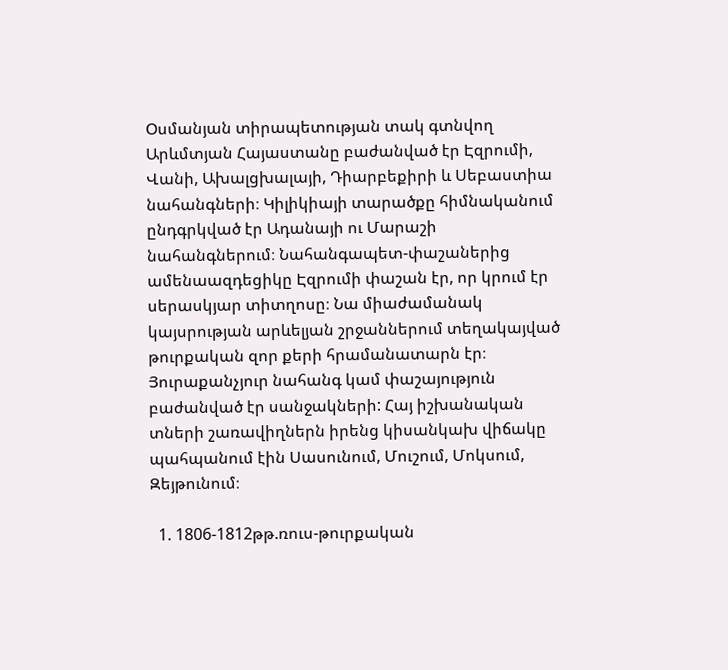Օսմանյան տիրապետության տակ գտնվող Արևմտյան Հայաստանը բաժանված էր Էզրումի, Վանի, Ախալցխալայի, Դիարբեքիրի և Սեբաստիա նահանգների։ Կիլիկիայի տարածքը հիմնականում ընդգրկված էր Ադանայի ու Մարաշի նահանգներում։ Նահանգապետ-փաշաներից ամենաազդեցիկը Էզրումի փաշան էր, որ կրում էր սերասկյար տիտղոսը։ Նա միաժամանակ կայսրության արևելյան շրջաններում տեղակայված թուրքական զոր քերի հրամանատարն էր։ Յուրաքանչյուր նահանգ կամ փաշայություն բաժանված էր սանջակների: Հայ իշխանական տների շառավիղներն իրենց կիսանկախ վիճակը պահպանում էին Սասունում, Մուշում, Մոկսում, Զեյթունում։

  1. 1806-1812թթ.ռուս-թուրքական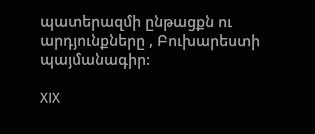պատերազմի ընթացքն ու արդյունքները , Բուխարեստի պայմանագիր:

XIX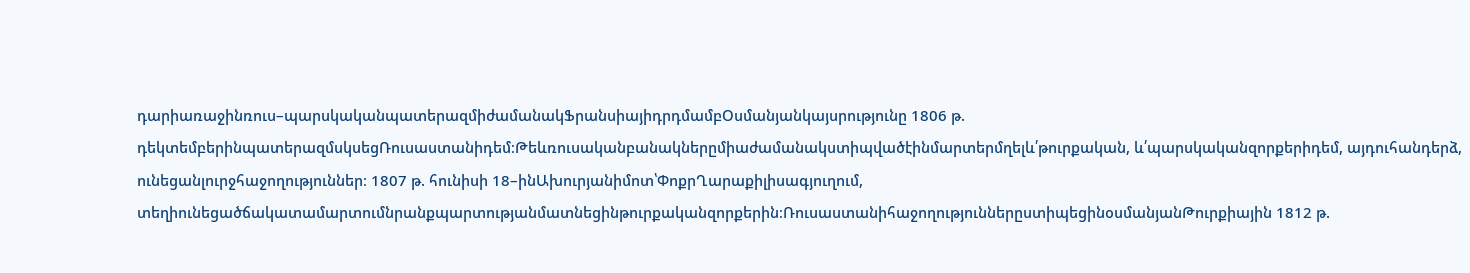դարիառաջինռուս–պարսկականպատերազմիժամանակՖրանսիայիդրդմամբՕսմանյանկայսրությունը 1806 թ. դեկտեմբերինպատերազմսկսեցՌուսաստանիդեմ։Թեևռուսականբանակներըմիաժամանակստիպվածէինմարտերմղելև՛թուրքական, և՛պարսկականզորքերիդեմ, այդուհանդերձ, ունեցանլուրջհաջողություններ։ 1807 թ. հունիսի 18–ինԱխուրյանիմոտ՝ՓոքրՂարաքիլիսագյուղում, տեղիունեցածճակատամարտումնրանքպարտությանմատնեցինթուրքականզորքերին։ՌուսաստանիհաջողություններըստիպեցինօսմանյանԹուրքիային 1812 թ.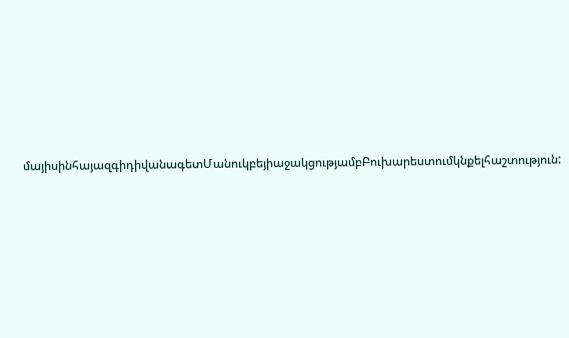մայիսինհայազգիդիվանագետՄանուկբեյիաջակցությամբԲուխարեստումկնքելհաշտություն: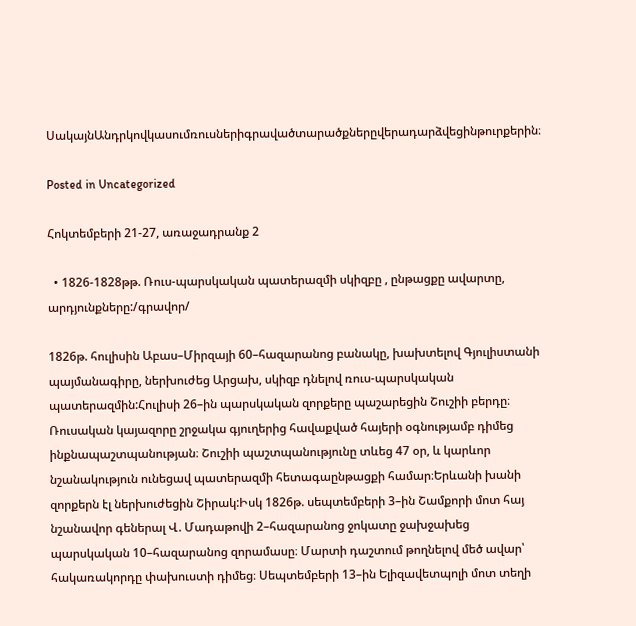ՍակայնԱնդրկովկասումռուսներիգրավածտարածքներըվերադարձվեցինթուրքերին։

Posted in Uncategorized

Հոկտեմբերի 21-27, առաջադրանք 2

  • 1826-1828թթ. Ռուս-պարսկական պատերազմի սկիզբը , ընթացքը ավարտը, արդյունքները:/գրավոր/

1826թ. հուլիսին Աբաս–Միրզայի 60–հազարանոց բանակը, խախտելով Գյուլիստանի պայմանագիրը, ներխուժեց Արցախ, սկիզբ դնելով ռուս-պարսկական պատերազմին:Հուլիսի 26–ին պարսկական զորքերը պաշարեցին Շուշիի բերդը։ Ռուսական կայազորը շրջակա գյուղերից հավաքված հայերի օգնությամբ դիմեց ինքնապաշտպանության։ Շուշիի պաշտպանությունը տևեց 47 օր, և կարևոր նշանակություն ունեցավ պատերազմի հետագաընթացքի համար։Երևանի խանի զորքերն էլ ներխուժեցին Շիրակ:Իսկ 1826թ. սեպտեմբերի 3–ին Շամքորի մոտ հայ նշանավոր գեներալ Վ. Մադաթովի 2–հազարանոց ջոկատը ջախջախեց պարսկական 10–հազարանոց զորամասը։ Մարտի դաշտում թողնելով մեծ ավար՝ հակառակորդը փախուստի դիմեց։ Սեպտեմբերի 13–ին Ելիզավետպոլի մոտ տեղի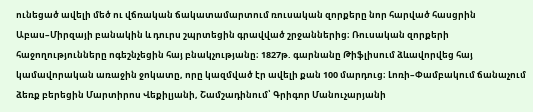ունեցած ավելի մեծ ու վճռական ճակատամարտում ռուսական զորքերը նոր հարված հասցրին Աբաս–Միրզայի բանակին և դուրս շպրտեցին գրավված շրջաններից։ Ռուսական զորքերի հաջողությունները ոգեշնչեցին հայ բնակչությանը։ 1827թ. գարնանը Թիֆլիսում ձևավորվեց հայ կամավորական առաջին ջոկատը, որը կազմված էր ավելի քան 100 մարդուց։ Լոռի–Փամբակում ճանաչում ձեռք բերեցին Մարտիրոս Վեքիլյանի, Շամշադինում՝ Գրիգոր Մանուչարյանի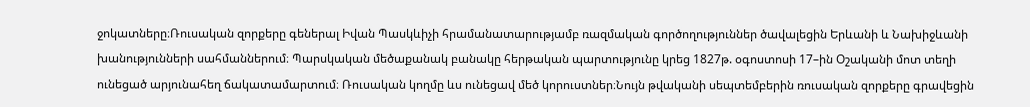ջոկատները։Ռուսական զորքերը գեներալ Իվան Պասկևիչի հրամանատարությամբ ռազմական գործողություններ ծավալեցին Երևանի և Նախիջևանի խանությունների սահմաններում։ Պարսկական մեծաքանակ բանակը հերթական պարտությունը կրեց 1827թ. օգոստոսի 17–ին Օշականի մոտ տեղի ունեցած արյունահեղ ճակատամարտում։ Ռուսական կողմը ևս ունեցավ մեծ կորուստներ։Նույն թվականի սեպտեմբերին ռուսական զորքերը գրավեցին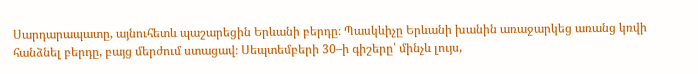Սարդարապատը, այնուհետև պաշարեցին Երևանի բերդը։ Պասկևիչը Երևանի խանին առաջարկեց առանց կռվի հանձնել բերդը, բայց մերժում ստացավ։ Սեպտեմբերի 30–ի գիշերը՝ մինչև լույս,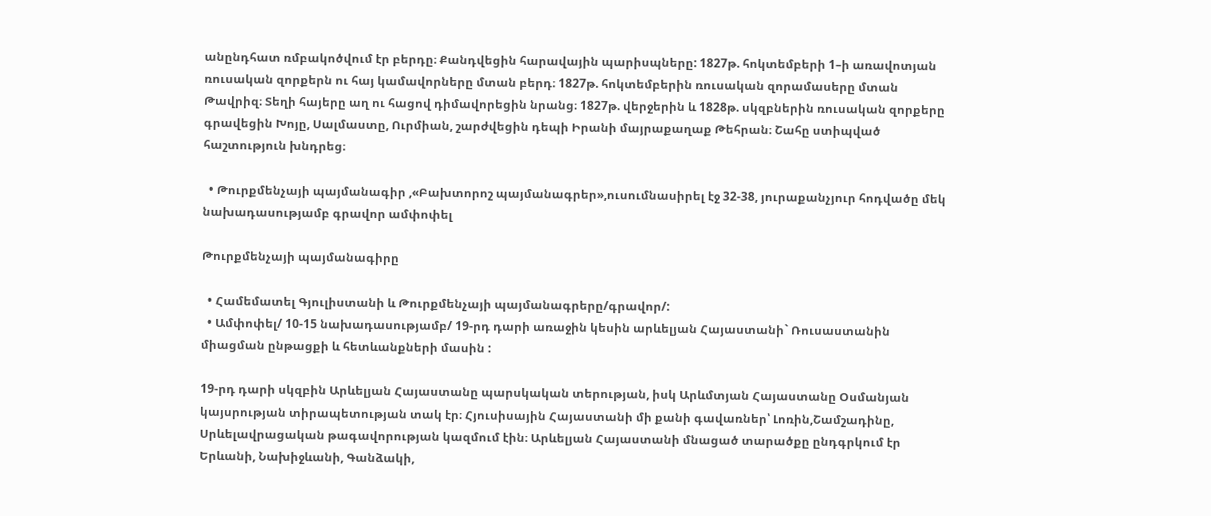անընդհատ ռմբակոծվում էր բերդը։ Քանդվեցին հարավային պարիսպները: 1827թ. հոկտեմբերի 1–ի առավոտյան ռուսական զորքերն ու հայ կամավորները մտան բերդ։ 1827թ. հոկտեմբերին ռուսական զորամասերը մտան Թավրիզ։ Տեղի հայերը աղ ու հացով դիմավորեցին նրանց։ 1827թ. վերջերին և 1828թ. սկզբներին ռուսական զորքերը գրավեցին Խոյը, Սալմաստը, Ուրմիան, շարժվեցին դեպի Իրանի մայրաքաղաք Թեհրան։ Շահը ստիպված հաշտություն խնդրեց։

  • Թուրքմենչայի պայմանագիր ,«Բախտորոշ պայմանագրեր»,ուսումնասիրել էջ 32-38, յուրաքանչյուր հոդվածը մեկ նախադասությամբ գրավոր ամփոփել

Թուրքմենչայի պայմանագիրը

  • Համեմատել Գյուլիստանի և Թուրքմենչայի պայմանագրերը/գրավոր/:
  • Ամփոփել/ 10-15 նախադասությամբ/ 19-րդ դարի առաջին կեսին արևելյան Հայաստանի` Ռուսաստանին միացման ընթացքի և հետևանքների մասին :

19-րդ դարի սկզբին Արևելյան Հայաստանը պարսկական տերության, իսկ Արևմտյան Հայաստանը Օսմանյան կայսրության տիրապետության տակ էր։ Հյուսիսային Հայաստանի մի քանի գավառներ՝ Լոռին,Շամշադինը, Սրևելավրացական թագավորության կազմում էին։ Արևելյան Հայաստանի մնացած տարածքը ընդգրկում էր Երևանի, Նախիջևանի, Գանձակի,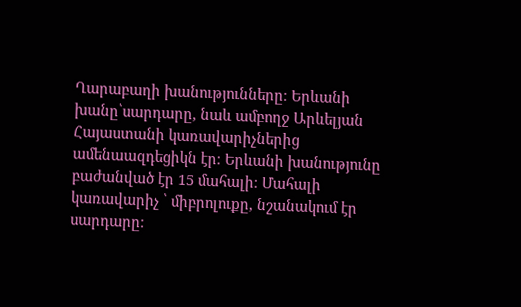Ղարաբաղի խանությունները։ Երևանի խանը՝սարդարը, նաև ամբողջ Արևելյան Հայաստանի կառավարիչներից ամենաազդեցիկն էր։ Երևանի խանությունը բաժանված էր 15 մահալի։ Մահալի կառավարիչ ՝ միբրոլուքը, նշանակում էր սարդարը։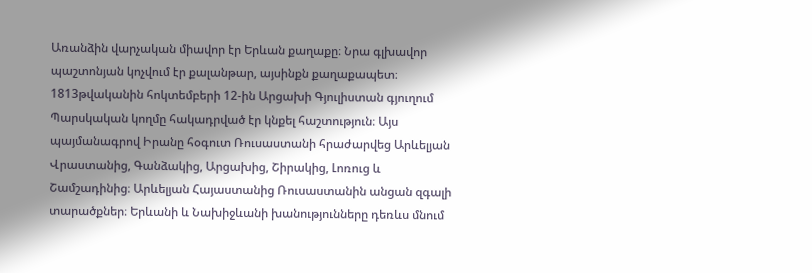Առանձին վարչական միավոր էր Երևան քաղաքը։ Նրա գլխավոր պաշտոնյան կոչվում էր քալանթար, այսինքն քաղաքապետ։ 1813թվականին հոկտեմբերի 12-ին Արցախի Գյուլիստան գյուղում Պարսկական կողմը հակադրված էր կնքել հաշտություն։ Այս պայմանագրով Իրանը հօգուտ Ռուսաստանի հրաժարվեց Արևելյան Վրաստանից, Գանձակից, Արցախից, Շիրակից, Լոռուց և Շամշադինից։ Արևելյան Հայաստանից Ռուսաստանին անցան զգալի տարածքներ։ Երևանի և Նախիջևանի խանությունները դեռևս մնում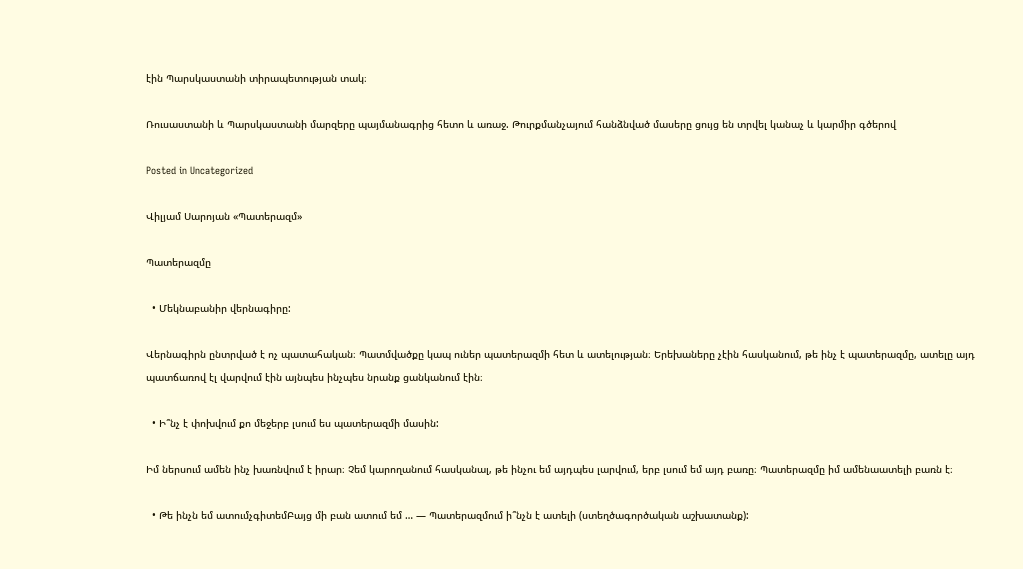էին Պարսկաստանի տիրապետության տակ։

Ռուսաստանի և Պարսկաստանի մարզերը պայմանագրից հետո և առաջ. Թուրքմանչայում հանձնված մասերը ցույց են տրվել կանաչ և կարմիր գծերով

Posted in Uncategorized

Վիլյամ Սարոյան «Պատերազմ»

Պատերազմը

  • Մեկնաբանիր վերնագիրը:

Վերնագիրն ընտրված է ոչ պատահական։ Պատմվածքը կապ ուներ պատերազմի հետ և ատելության։ Երեխաները չէին հասկանում, թե ինչ է պատերազմը, ատելը այդ պատճառով էլ վարվում էին այնպես ինչպես նրանք ցանկանում էին։

  • Ի՞նչ է փոխվում քո մեջերբ լսում ես պատերազմի մասին:

Իմ ներսում ամեն ինչ խառնվում է իրար։ Չեմ կարողանում հասկանալ, թե ինչու եմ այդպես լարվում, երբ լսում եմ այդ բառը։ Պատերազմը իմ ամենաատելի բառն է։

  • Թե ինչն եմ ատումչգիտեմԲայց մի բան ատում եմ … — Պատերազմում ի՞նչն է ատելի (ստեղծագործական աշխատանք):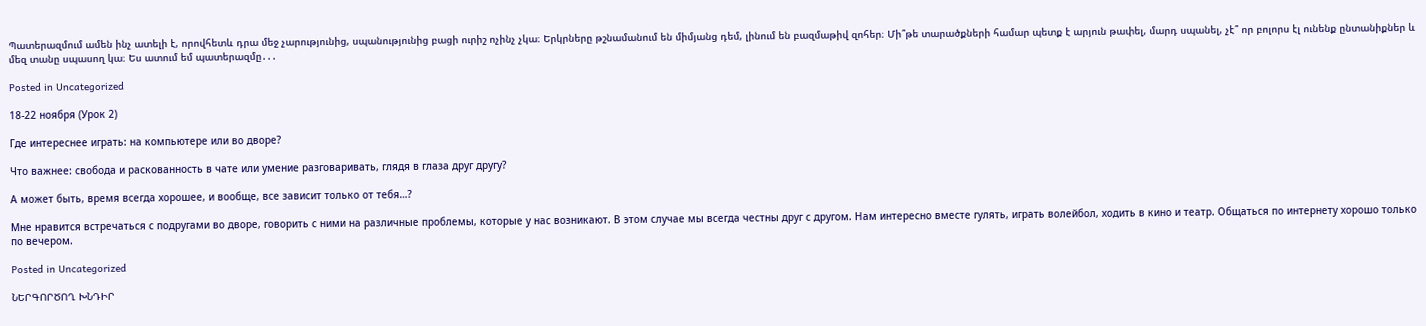Պատերազմում ամեն ինչ ատելի է, որովհետև դրա մեջ չարությունից, սպանությունից բացի ուրիշ ոչինչ չկա։ Երկրները թշնամանում են միմյանց դեմ, լինում են բազմաթիվ զոհեր։ Մի՞թե տարածքների համար պետք է արյուն թափել, մարդ սպանել, չէ՞ որ բոլորս էլ ունենք ընտանիքներ և մեզ տանը սպասող կա։ Ես ատում եմ պատերազմը․․․

Posted in Uncategorized

18-22 ноября (Урок 2)

Где интереснее играть: на компьютере или во дворе?

Что важнее: свобода и раскованность в чате или умение разговаривать, глядя в глаза друг другу?

А может быть, время всегда хорошее, и вообще, все зависит только от тебя…?

Мне нравится встречаться с подругами во дворе, говорить с ними на различные проблемы, которые у нас возникают. В этом случае мы всегда честны друг с другом. Нам интересно вместе гулять, играть волейбол, ходить в кино и театр. Общаться по интернету хорошо только по вечером.

Posted in Uncategorized

ՆԵՐԳՈՐԾՈՂ ԽՆԴԻՐ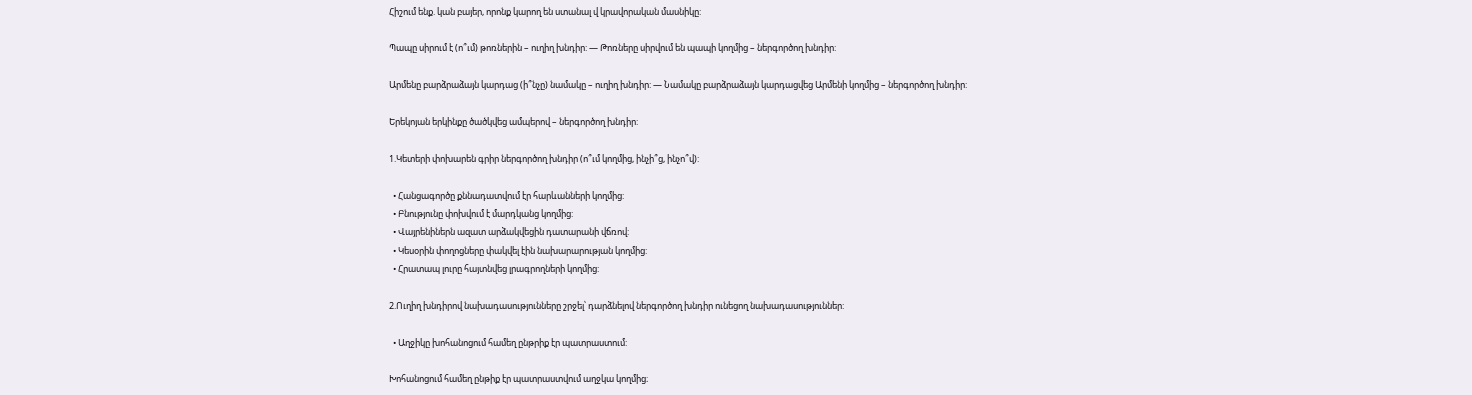Հիշում ենք. կան բայեր, որոնք կարող են ստանալ վ կրավորական մասնիկը:

Պապը սիրում է (ո՞ւմ) թոռներին – ուղիղ խնդիր: — Թոռները սիրվում են պապի կողմից – ներգործող խնդիր:

Արմենը բարձրաձայն կարդաց (ի՞նչը) նամակը – ուղիղ խնդիր: — Նամակը բարձրաձայն կարդացվեց Արմենի կողմից – ներգործող խնդիր:

Երեկոյան երկինքը ծածկվեց ամպերով – ներգործող խնդիր:

1.Կետերի փոխարեն գրիր ներգործող խնդիր (ո՞ւմ կողմից, ինչի՞ց, ինչո՞վ):

  • Հանցագործը քննադատվում էր հարևանների կողմից:
  • Բնությունը փոխվում է մարդկանց կողմից:
  • Վայրենիներն ազատ արձակվեցին դատարանի վճռով:
  • Կեսօրին փողոցները փակվել էին նախարարության կողմից:
  • Հրատապ լուրը հայտնվեց լրագրողների կողմից:

2.Ուղիղ խնդիրով նախադասությունները շրջել՝ դարձնելով ներգործող խնդիր ունեցող նախադասություններ:

  • Աղջիկը խոհանոցում համեղ ընթրիք էր պատրաստում:

Խոհանոցում համեղ ընթիք էր պատրաստվում աղջկա կողմից։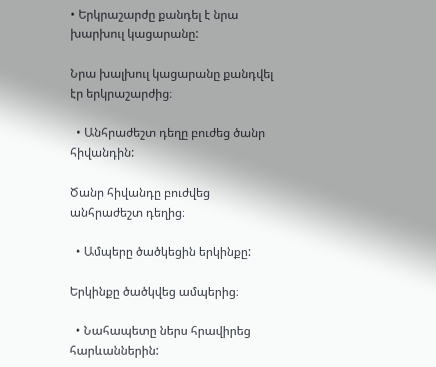• Երկրաշարժը քանդել է նրա խարխուլ կացարանը:

Նրա խալխուլ կացարանը քանդվել էր երկրաշարժից։

  • Անհրաժեշտ դեղը բուժեց ծանր հիվանդին:

Ծանր հիվանդը բուժվեց անհրաժեշտ դեղից։

  • Ամպերը ծածկեցին երկինքը:

Երկինքը ծածկվեց ամպերից։

  • Նահապետը ներս հրավիրեց հարևաններին: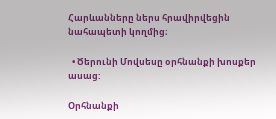Հարևանները ներս հրավիրվեցին նահապետի կողմից։

  • Ծերունի Մովսեսը օրհնանքի խոսքեր ասաց:

Օրհնանքի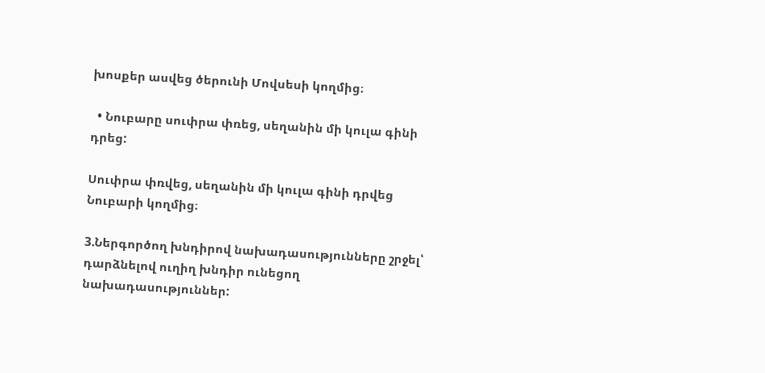խոսքեր ասվեց ծերունի Մովսեսի կողմից։

  • Նուբարը սուփրա փռեց, սեղանին մի կուլա գինի դրեց:

Սուփրա փռվեց, սեղանին մի կուլա գինի դրվեց Նուբարի կողմից։

3.Ներգործող խնդիրով նախադասությունները շրջել՝ դարձնելով ուղիղ խնդիր ունեցող նախադասություններ: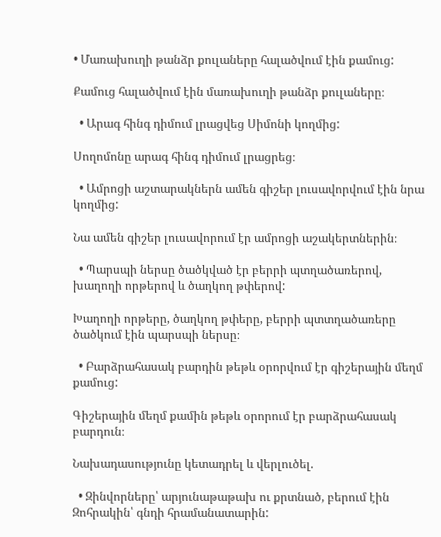• Մառախուղի թանձր քուլաները հալածվում էին քամուց:

Քամուց հալածվում էին մառախուղի թանձր քուլաները։

  • Արագ հինգ դիմում լրացվեց Սիմոնի կողմից:

Սողոմոնը արագ հինգ դիմում լրացրեց։

  • Ամրոցի աշտարակներն ամեն գիշեր լուսավորվում էին նրա կողմից:

Նա ամեն գիշեր լուսավորում էր ամրոցի աշակերտներին։

  • Պարսպի ներսը ծածկված էր բերրի պտղածառերով, խաղողի որթերով և ծաղկող թփերով:

Խաղողի որթերը, ծաղկող թփերը, բերրի պտտղածառերը ծածկում էին պարսպի ներսը։

  • Բարձրահասակ բարդին թեթև օրորվում էր գիշերային մեղմ քամուց:

Գիշերային մեղմ քամին թեթև օրորում էր բարձրահասակ բարդուն։

Նախադասությունը կետադրել և վերլուծել.

  • Զինվորները՝ արյունաթաթախ ու քրտնած, բերում էին Զոհրակին՝ գնդի հրամանատարին: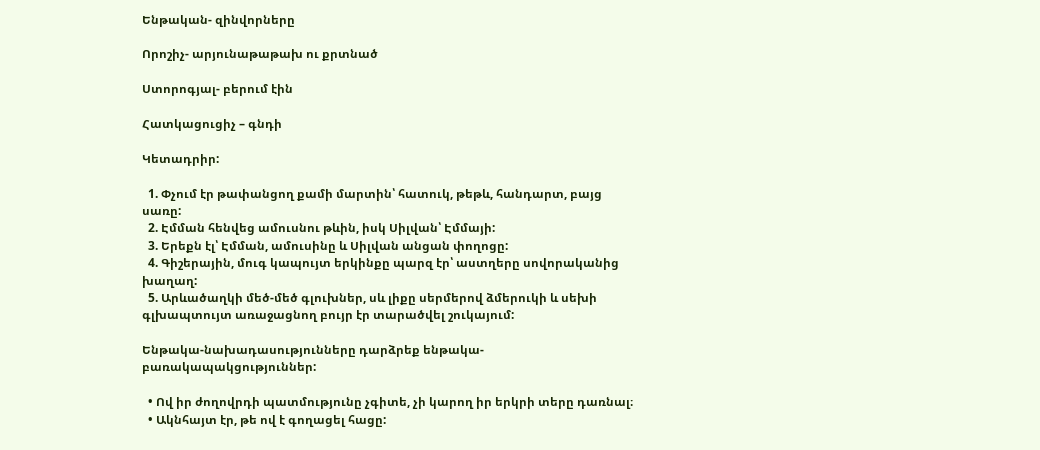Ենթական- զինվորները

Որոշիչ- արյունաթաթախ ու քրտնած

Ստորոգյալ- բերում էին

Հատկացուցիչ – գնդի

Կետադրիր:

  1. Փչում էր թափանցող քամի մարտին՝ հատուկ, թեթև, հանդարտ, բայց սառը:
  2. Էմման հենվեց ամուսնու թևին, իսկ Սիլվան՝ Էմմայի:
  3. Երեքն էլ՝ Էմման, ամուսինը և Սիլվան անցան փողոցը:
  4. Գիշերային, մուգ կապույտ երկինքը պարզ էր՝ աստղերը սովորականից խաղաղ:
  5. Արևածաղկի մեծ-մեծ գլուխներ, սև լիքը սերմերով ձմերուկի և սեխի գլխապտույտ առաջացնող բույր էր տարածվել շուկայում:

Ենթակա-նախադասությունները դարձրեք ենթակա-բառակապակցություններ:

  • Ով իր ժողովրդի պատմությունը չգիտե, չի կարող իր երկրի տերը դառնալ։
  • Ակնհայտ էր, թե ով է գողացել հացը: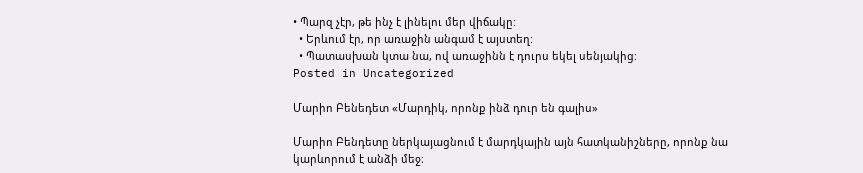• Պարզ չէր, թե ինչ է լինելու մեր վիճակը:
  • Երևում էր, որ առաջին անգամ է այստեղ:
  • Պատասխան կտա նա, ով առաջինն է դուրս եկել սենյակից:
Posted in Uncategorized

Մարիո Բենեդետ «Մարդիկ, որոնք ինձ դուր են գալիս»

Մարիո Բենդետը ներկայացնում է մարդկային այն հատկանիշները, որոնք նա կարևորում է անձի մեջ։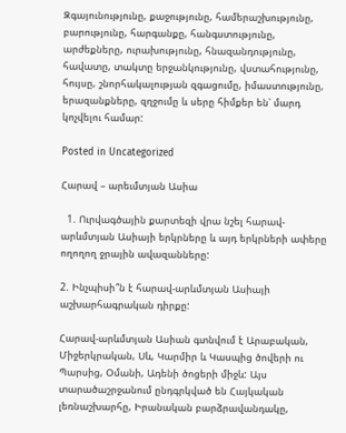Զգայունությունը, քաջությունը, համերաշխությունը, բարությունը, հարգանքը, հանգստությունը, արժեքները, ուրախությունը, հնազանդությունը, հավատը, տակտը երջանկությունը, վստահությունը, հույսը, շնորհակալության զգացումը, իմաստությունը, երազանքները, զղջումը և սերը հիմքեր են՝ մարդ կոչվելու համար:

Posted in Uncategorized

Հարավ – արեւմտյան Ասիա

  1. Ուրվագծային քարտեզի վրա նշել հարավ-արևմտյան Ասիայի երկրները և այդ երկրների ափերը ողողող ջրային ավազանները:

2. Ինչպիսի՞ն է հարավ-արևմտյան Ասիայի աշխարհագրական դիրքը:

Հարավ-արևմտյան Ասիան գտնվում է Արաբական, Միջերկրական, Սև, Կարմիր և Կասպից ծովերի ու Պարսից, Օմանի, Ադենի ծոցերի միջև: Այս տարածաշրջանում ընդգրկված են Հայկական լեռնաշխարհը, Իրանական բարձրավանդակը,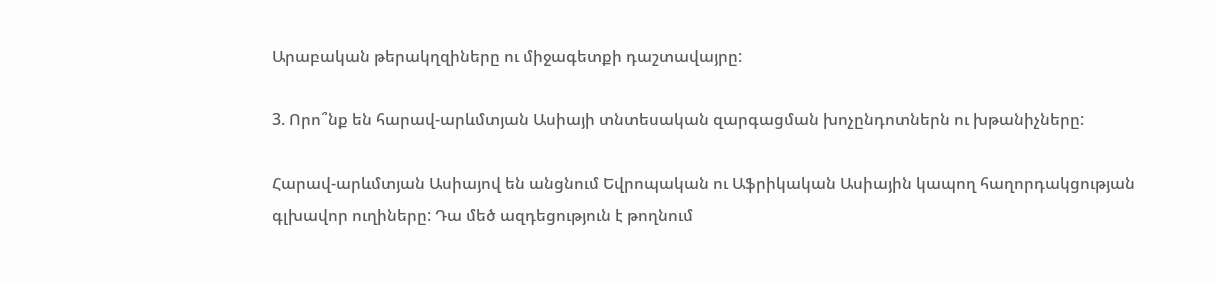Արաբական թերակղզիները ու միջագետքի դաշտավայրը:

3. Որո՞նք են հարավ-արևմտյան Ասիայի տնտեսական զարգացման խոչընդոտներն ու խթանիչները:

Հարավ-արևմտյան Ասիայով են անցնում Եվրոպական ու Աֆրիկական Ասիային կապող հաղորդակցության գլխավոր ուղիները: Դա մեծ ազդեցություն է թողնում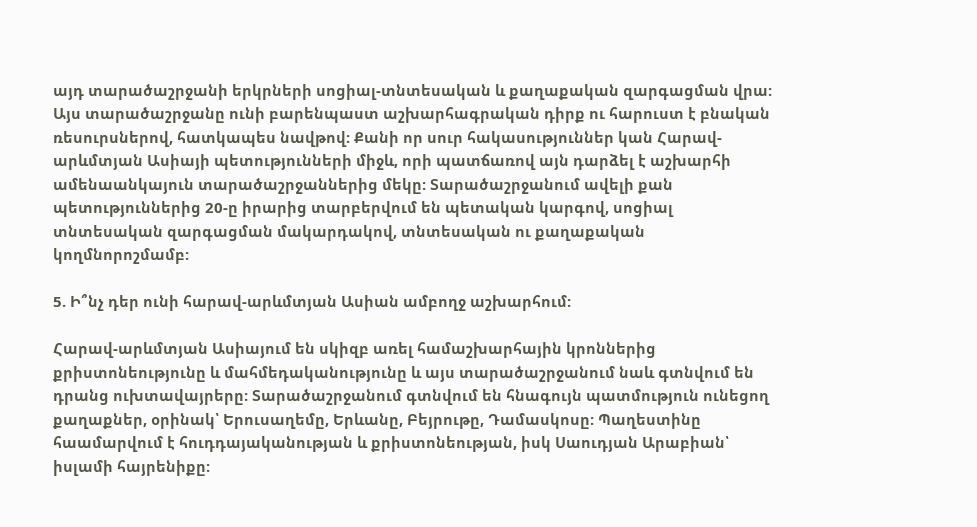այդ տարածաշրջանի երկրների սոցիալ-տնտեսական և քաղաքական զարգացման վրա: Այս տարածաշրջանը ունի բարենպաստ աշխարհագրական դիրք ու հարուստ է բնական ռեսուրսներով, հատկապես նավթով: Քանի որ սուր հակասություններ կան Հարավ-արևմտյան Ասիայի պետությունների միջև, որի պատճառով այն դարձել է աշխարհի ամենաանկայուն տարածաշրջաններից մեկը: Տարածաշրջանում ավելի քան պետություններից 20-ը իրարից տարբերվում են պետական կարգով, սոցիալ տնտեսական զարգացման մակարդակով, տնտեսական ու քաղաքական կողմնորոշմամբ:

5. Ի՞նչ դեր ունի հարավ-արևմտյան Ասիան ամբողջ աշխարհում:

Հարավ-արևմտյան Ասիայում են սկիզբ առել համաշխարհային կրոններից քրիստոնեությունը և մահմեդականությունը և այս տարածաշրջանում նաև գտնվում են դրանց ուխտավայրերը: Տարածաշրջանում գտնվում են հնագույն պատմություն ունեցող քաղաքներ, օրինակ՝ Երուսաղեմը, Երևանը, Բեյրութը, Դամասկոսը: Պաղեստինը հաամարվում է հուդդայականության և քրիստոնեության, իսկ Սաուդյան Արաբիան՝ իսլամի հայրենիքը: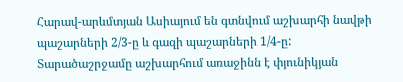Հարավ-արևմտյան Ասիայում են գտնվում աշխարհի նավթի պաշարների 2/3-ը և գազի պաշարների 1/4-ը: Տարածաշրջամը աշխարհում առաջինն է փյունիկյան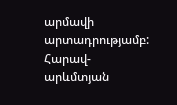արմավի արտադրությամբ: Հարավ-արևմտյան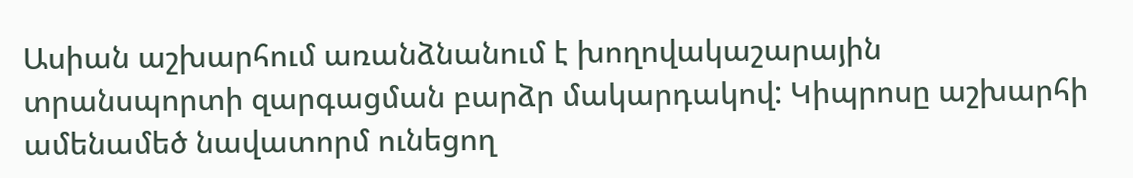Ասիան աշխարհում առանձնանում է խողովակաշարային տրանսպորտի զարգացման բարձր մակարդակով: Կիպրոսը աշխարհի ամենամեծ նավատորմ ունեցող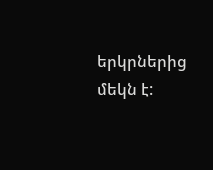երկրներից մեկն է: